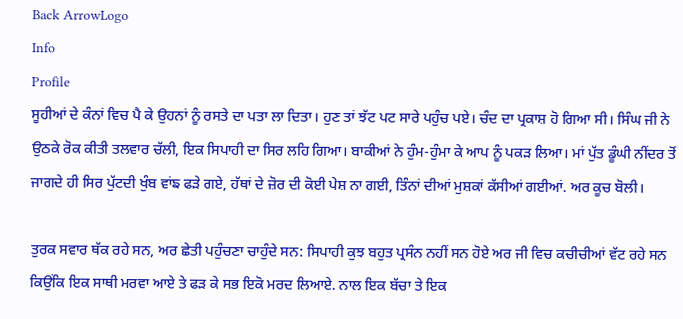Back ArrowLogo
Info
Profile
ਸੂਹੀਆਂ ਦੇ ਕੰਨਾਂ ਵਿਚ ਪੈ ਕੇ ਉਹਨਾਂ ਨੂੰ ਰਸਤੇ ਦਾ ਪਤਾ ਲਾ ਦਿਤਾ। ਹੁਣ ਤਾਂ ਝੱਟ ਪਟ ਸਾਰੇ ਪਹੁੰਚ ਪਏ। ਚੰਦ ਦਾ ਪ੍ਰਕਾਸ਼ ਹੋ ਗਿਆ ਸੀ। ਸਿੰਘ ਜੀ ਨੇ ਉਠਕੇ ਰੋਕ ਕੀਤੀ ਤਲਵਾਰ ਚੱਲੀ, ਇਕ ਸਿਪਾਹੀ ਦਾ ਸਿਰ ਲਹਿ ਗਿਆ। ਬਾਕੀਆਂ ਨੇ ਹੁੰਮ-ਹੁੰਮਾ ਕੇ ਆਪ ਨੂੰ ਪਕੜ ਲਿਆ। ਮਾਂ ਪੁੱਤ ਡੂੰਘੀ ਨੀਂਦਰ ਤੋਂ ਜਾਗਦੇ ਹੀ ਸਿਰ ਪੁੱਟਦੀ ਖੁੰਬ ਵਾਂਙ ਫੜੇ ਗਏ, ਹੱਥਾਂ ਦੇ ਜ਼ੋਰ ਦੀ ਕੋਈ ਪੇਸ਼ ਨਾ ਗਈ, ਤਿੰਨਾਂ ਦੀਆਂ ਮੁਸ਼ਕਾਂ ਕੱਸੀਆਂ ਗਈਆਂ. ਅਰ ਕੂਚ ਬੋਲੀ।

ਤੁਰਕ ਸਵਾਰ ਥੱਕ ਰਹੇ ਸਨ, ਅਰ ਛੇਤੀ ਪਹੁੰਚਣਾ ਚਾਹੁੰਦੇ ਸਨ: ਸਿਪਾਹੀ ਕੁਝ ਬਹੁਤ ਪ੍ਰਸੰਨ ਨਹੀਂ ਸਨ ਹੋਏ ਅਰ ਜੀ ਵਿਚ ਕਚੀਚੀਆਂ ਵੱਟ ਰਹੇ ਸਨ ਕਿਉਂਕਿ ਇਕ ਸਾਥੀ ਮਰਵਾ ਆਏ ਤੇ ਫੜ ਕੇ ਸਭ ਇਕੋ ਮਰਦ ਲਿਆਏ. ਨਾਲ ਇਕ ਬੱਚਾ ਤੇ ਇਕ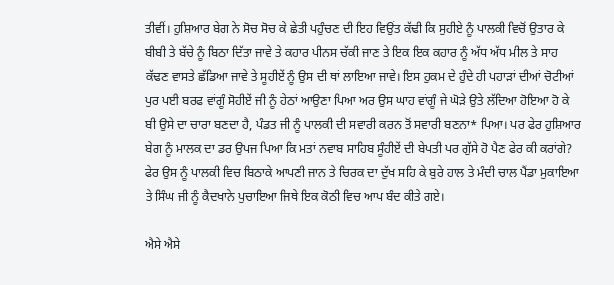ਤੀਵੀਂ। ਹੁਸ਼ਿਆਰ ਬੇਗ ਨੇ ਸੋਚ ਸੋਚ ਕੇ ਛੇਤੀ ਪਹੁੰਚਣ ਦੀ ਇਹ ਵਿਉਂਤ ਕੱਢੀ ਕਿ ਸੁਹੀਏ ਨੂੰ ਪਾਲਕੀ ਵਿਚੋਂ ਉਤਾਰ ਕੇ ਬੀਬੀ ਤੇ ਬੱਚੇ ਨੂੰ ਬਿਠਾ ਦਿੱਤਾ ਜਾਵੇ ਤੇ ਕਹਾਰ ਪੀਨਸ ਚੱਕੀ ਜਾਣ ਤੇ ਇਕ ਇਕ ਕਹਾਰ ਨੂੰ ਅੱਧ ਅੱਧ ਮੀਲ ਤੇ ਸਾਹ ਕੱਢਣ ਵਾਸਤੇ ਛੱਡਿਆ ਜਾਵੇ ਤੇ ਸੂਹੀਏਂ ਨੂੰ ਉਸ ਦੀ ਥਾਂ ਲਾਇਆ ਜਾਵੇ। ਇਸ ਹੁਕਮ ਦੇ ਹੁੰਦੇ ਹੀ ਪਹਾੜਾਂ ਦੀਆਂ ਚੋਟੀਆਂ ਪੁਰ ਪਈ ਬਰਫ ਵਾਂਗੂੰ ਸੋਹੀਏਂ ਜੀ ਨੂੰ ਹੇਠਾਂ ਆਉਣਾ ਪਿਆ ਅਰ ਉਸ ਘਾਹ ਵਾਂਗੂੰ ਜੇ ਘੋੜੇ ਉਤੇ ਲੱਦਿਆ ਹੋਇਆ ਹੋ ਕੇ ਬੀ ਉਸੇ ਦਾ ਚਾਰਾ ਬਣਦਾ ਹੈ, ਪੰਡਤ ਜੀ ਨੂੰ ਪਾਲਕੀ ਦੀ ਸਵਾਰੀ ਕਰਨ ਤੋਂ ਸਵਾਰੀ ਬਣਨਾ* ਪਿਆ। ਪਰ ਫੇਰ ਹੁਸ਼ਿਆਰ ਬੇਗ ਨੂੰ ਮਾਲਕ ਦਾ ਡਰ ਉਪਜ ਪਿਆ ਕਿ ਮਤਾਂ ਨਵਾਬ ਸਾਹਿਬ ਸੂੰਹੀਏਂ ਦੀ ਬੇਪਤੀ ਪਰ ਗੁੱਸੇ ਹੋ ਪੈਣ ਫੇਰ ਕੀ ਕਰਾਂਗੇ? ਫੇਰ ਉਸ ਨੂੰ ਪਾਲਕੀ ਵਿਚ ਬਿਠਾਕੇ ਆਪਣੀ ਜਾਨ ਤੇ ਚਿਰਕ ਦਾ ਦੁੱਖ ਸਹਿ ਕੇ ਬੁਰੇ ਹਾਲ ਤੇ ਮੰਦੀ ਚਾਲ ਪੈਂਡਾ ਮੁਕਾਇਆ ਤੇ ਸਿੰਘ ਜੀ ਨੂੰ ਕੈਦਖਾਨੇ ਪੁਚਾਇਆ ਜਿਥੇ ਇਕ ਕੋਠੀ ਵਿਚ ਆਪ ਬੰਦ ਕੀਤੇ ਗਏ।

ਐਸੇ ਐਸੇ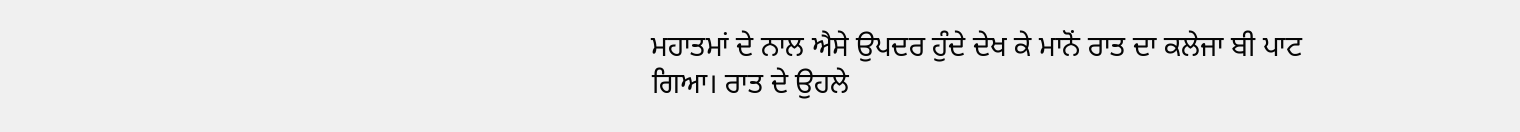ਮਹਾਤਮਾਂ ਦੇ ਨਾਲ ਐਸੇ ਉਪਦਰ ਹੁੰਦੇ ਦੇਖ ਕੇ ਮਾਨੋਂ ਰਾਤ ਦਾ ਕਲੇਜਾ ਬੀ ਪਾਟ ਗਿਆ। ਰਾਤ ਦੇ ਉਹਲੇ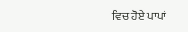ਵਿਚ ਹੋਏ ਪਾਪਾਂ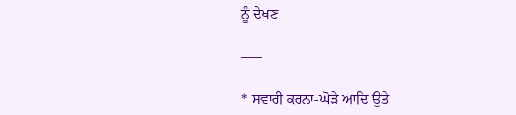ਨੂੰ ਦੇਖਣ

–––

* ਸਵਾਰੀ ਕਰਨਾ-ਘੋੜੇ ਆਦਿ ਉਤੇ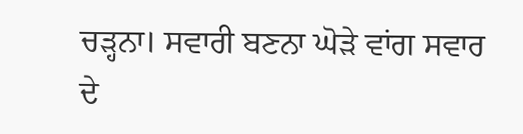ਚੜ੍ਹਨਾ। ਸਵਾਰੀ ਬਣਨਾ ਘੋੜੇ ਵਾਂਗ ਸਵਾਰ ਦੇ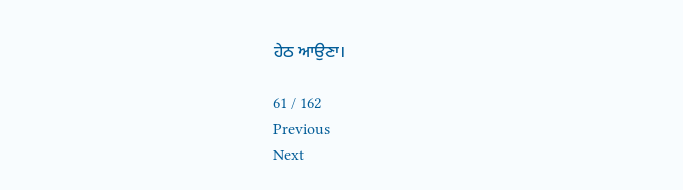ਹੇਠ ਆਉਣਾ।

61 / 162
Previous
Next